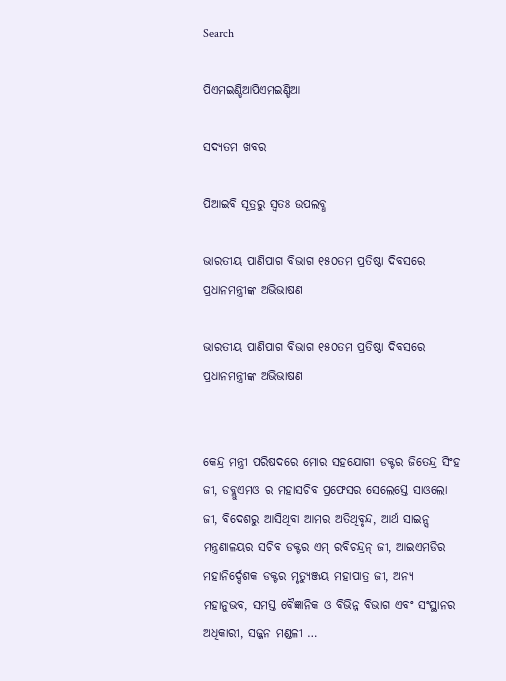Search

ପିଏମଇଣ୍ଡିଆପିଏମଇଣ୍ଡିଆ

ସଦ୍ୟତମ ଖବର

ପିଆଇବି ସୂତ୍ରରୁ ସ୍ବତଃ ଉପଲବ୍ଧ

ଭାରତୀୟ ପାଣିପାଗ ବିଭାଗ ୧୫୦ତମ ପ୍ରତିଷ୍ଠା ଦିବସରେ ପ୍ରଧାନମନ୍ତ୍ରୀଙ୍କ ଅଭିଭାଷଣ

ଭାରତୀୟ ପାଣିପାଗ ବିଭାଗ ୧୫୦ତମ ପ୍ରତିଷ୍ଠା ଦିବସରେ ପ୍ରଧାନମନ୍ତ୍ରୀଙ୍କ ଅଭିଭାଷଣ


କେନ୍ଦ୍ର ମନ୍ତ୍ରୀ ପରିଷଦରେ ମୋର ସହଯୋଗୀ ଡକ୍ଟର ଜିତେନ୍ଦ୍ର ସିଂହ ଜୀ, ଡବ୍ଲୁଏମଓ ର ମହାସଚିବ ପ୍ରଫେସର ସେଲେସ୍ତେ ସାଓଲୋ ଜୀ, ବିଦେଶରୁ ଆସିଥିବା ଆମର ଅତିଥିବୃନ୍ଦ, ଆର୍ଥ ସାଇନ୍ସ ମନ୍ତ୍ରଣାଳୟର ସଚିବ ଡକ୍ଟର ଏମ୍ ରବିଚନ୍ଦ୍ରନ୍ ଜୀ, ଆଇଏମଡିର ମହାନିର୍ଦ୍ଦେଶକ ଡକ୍ଟର ମୃତ୍ୟୁଞ୍ଜୟ ମହାପାତ୍ର ଜୀ, ଅନ୍ୟ ମହାନୁଭବ, ସମସ୍ତ ବୈଜ୍ଞାନିକ ଓ ବିଭିନ୍ନ ବିଭାଗ ଏବଂ ସଂସ୍ଥାନର ଅଧିକାରୀ, ସଜ୍ଜନ ମଣ୍ଡଳୀ …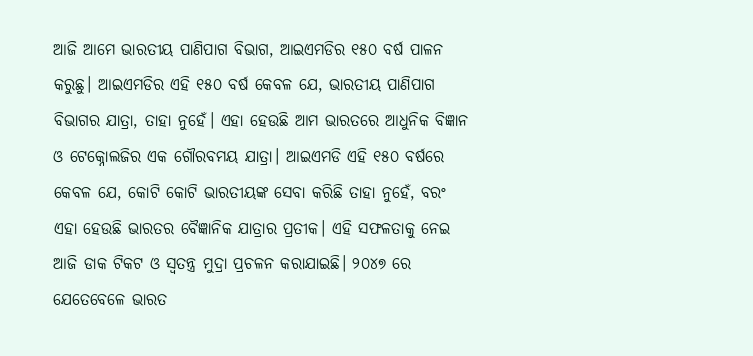ଆଜି ଆମେ ଭାରତୀୟ ପାଣିପାଗ ବିଭାଗ, ଆଇଏମଡିର ୧୫୦ ବର୍ଷ ପାଳନ କରୁଛୁ। ଆଇଏମଡିର ଏହି ୧୫୦ ବର୍ଷ କେବଳ ଯେ, ଭାରତୀୟ ପାଣିପାଗ ବିଭାଗର ଯାତ୍ରା, ତାହା ନୁହେଁ। ଏହା ହେଉଛି ଆମ ଭାରତରେ ଆଧୁନିକ ବିଜ୍ଞାନ ଓ ଟେକ୍ନୋଲଜିର ଏକ ଗୌରବମୟ ଯାତ୍ରା। ଆଇଏମଡି ଏହି ୧୫୦ ବର୍ଷରେ କେବଳ ଯେ, କୋଟି କୋଟି ଭାରତୀୟଙ୍କ ସେବା କରିଛି ତାହା ନୁହେଁ, ବରଂ ଏହା ହେଉଛି ଭାରତର ବୈଜ୍ଞାନିକ ଯାତ୍ରାର ପ୍ରତୀକ। ଏହି ସଫଳତାକୁ ନେଇ ଆଜି ଡାକ ଟିକଟ ଓ ସ୍ୱତନ୍ତ୍ର ମୁଦ୍ରା ପ୍ରଚଳନ କରାଯାଇଛି। ୨୦୪୭ ରେ ଯେତେବେଳେ ଭାରତ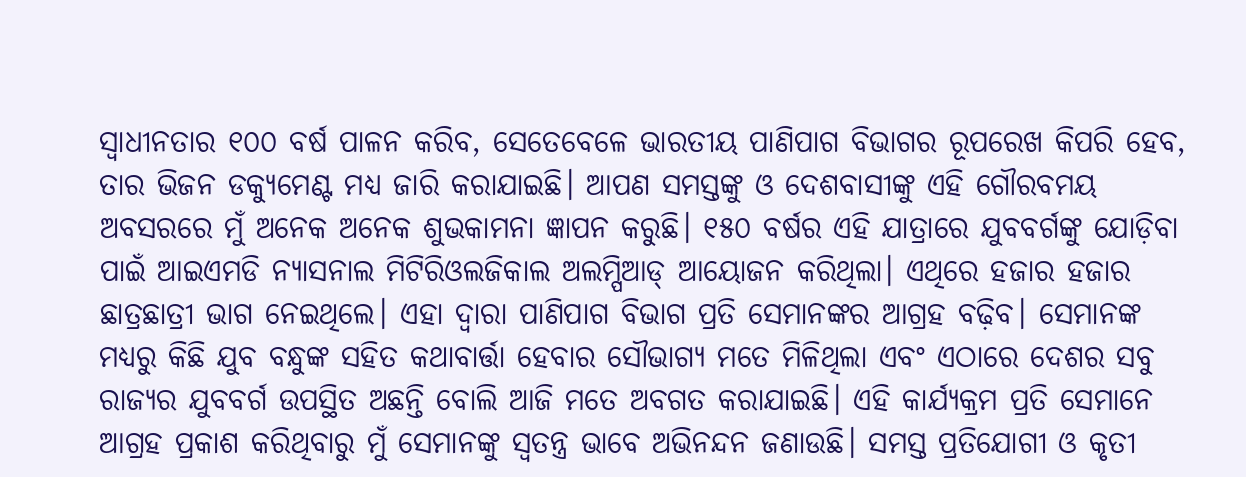ସ୍ୱାଧୀନତାର ୧୦୦ ବର୍ଷ ପାଳନ କରିବ, ସେତେବେଳେ ଭାରତୀୟ ପାଣିପାଗ ବିଭାଗର ରୂପରେଖ କିପରି ହେବ, ତାର ଭିଜନ ଡକ୍ୟୁମେଣ୍ଟ ମଧ୍ୟ ଜାରି କରାଯାଇଛି। ଆପଣ ସମସ୍ତଙ୍କୁ ଓ ଦେଶବାସୀଙ୍କୁ ଏହି ଗୌରବମୟ ଅବସରରେ ମୁଁ ଅନେକ ଅନେକ ଶୁଭକାମନା ଜ୍ଞାପନ କରୁଛି। ୧୫୦ ବର୍ଷର ଏହି ଯାତ୍ରାରେ ଯୁବବର୍ଗଙ୍କୁ ଯୋଡ଼ିବା ପାଇଁ ଆଇଏମଡି ନ୍ୟାସନାଲ ମିଟିରିଓଲଜିକାଲ ଅଲମ୍ପିଆଡ୍ ଆୟୋଜନ କରିଥିଲା। ଏଥିରେ ହଜାର ହଜାର ଛାତ୍ରଛାତ୍ରୀ ଭାଗ ନେଇଥିଲେ। ଏହା ଦ୍ୱାରା ପାଣିପାଗ ବିଭାଗ ପ୍ରତି ସେମାନଙ୍କର ଆଗ୍ରହ ବଢ଼ିବ। ସେମାନଙ୍କ ମଧ୍ୟରୁ କିଛି ଯୁବ ବନ୍ଧୁଙ୍କ ସହିତ କଥାବାର୍ତ୍ତା ହେବାର ସୌଭାଗ୍ୟ ମତେ ମିଳିଥିଲା ଏବଂ ଏଠାରେ ଦେଶର ସବୁ ରାଜ୍ୟର ଯୁବବର୍ଗ ଉପସ୍ଥିତ ଅଛନ୍ତି ବୋଲି ଆଜି ମତେ ଅବଗତ କରାଯାଇଛି। ଏହି କାର୍ଯ୍ୟକ୍ରମ ପ୍ରତି ସେମାନେ ଆଗ୍ରହ ପ୍ରକାଶ କରିଥିବାରୁ ମୁଁ ସେମାନଙ୍କୁ ସ୍ୱତନ୍ତ୍ର ଭାବେ ଅଭିନନ୍ଦନ ଜଣାଉଛି। ସମସ୍ତ ପ୍ରତିଯୋଗୀ ଓ କୃତୀ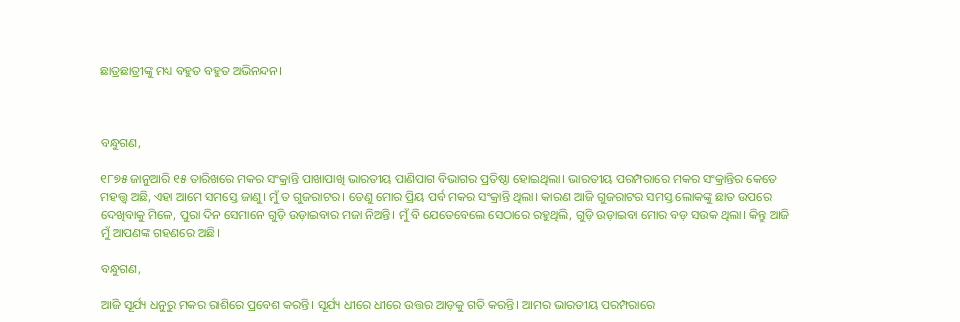ଛାତ୍ରଛାତ୍ରୀଙ୍କୁ ମଧ୍ୟ ବହୁତ ବହୁତ ଅଭିନନ୍ଦନ।



ବନ୍ଧୁଗଣ,

୧୮୭୫ ଜାନୁଆରି ୧୫ ତାରିଖରେ ମକର ସଂକ୍ରାନ୍ତି ପାଖାପାଖି ଭାରତୀୟ ପାଣିପାଗ ବିଭାଗର ପ୍ରତିଷ୍ଠା ହୋଇଥିଲା। ଭାରତୀୟ ପରମ୍ପରାରେ ମକର ସଂକ୍ରାନ୍ତିର କେତେ ମହତ୍ତ୍ୱ ଅଛି, ଏହା ଆମେ ସମସ୍ତେ ଜାଣୁ। ମୁଁ ତ ଗୁଜରାଟର। ତେଣୁ ମୋର ପ୍ରିୟ ପର୍ବ ମକର ସଂକ୍ରାନ୍ତି ଥିଲା। କାରଣ ଆଜି ଗୁଜରାଟର ସମସ୍ତ ଲୋକଙ୍କୁ ଛାତ ଉପରେ ଦେଖିବାକୁ ମିଳେ, ପୁରା ଦିନ ସେମାନେ ଗୁଡ଼ି ଉଡ଼ାଇବାର ମଜା ନିଅନ୍ତି। ମୁଁ ବି ଯେତେବେଲେ ସେଠାରେ ରହୁଥିଲି, ଗୁଡ଼ି ଉଡ଼ାଇବା ମୋର ବଡ଼ ସଉକ ଥିଲା। କିନ୍ତୁ ଆଜି ମୁଁ ଆପଣଙ୍କ ଗହଣରେ ଅଛି।

ବନ୍ଧୁଗଣ,

ଆଜି ସୂର୍ଯ୍ୟ ଧନୁରୁ ମକର ରାଶିରେ ପ୍ରବେଶ କରନ୍ତି। ସୂର୍ଯ୍ୟ ଧୀରେ ଧୀରେ ଉତ୍ତର ଆଡ଼କୁ ଗତି କରନ୍ତି। ଆମର ଭାରତୀୟ ପରମ୍ପରାରେ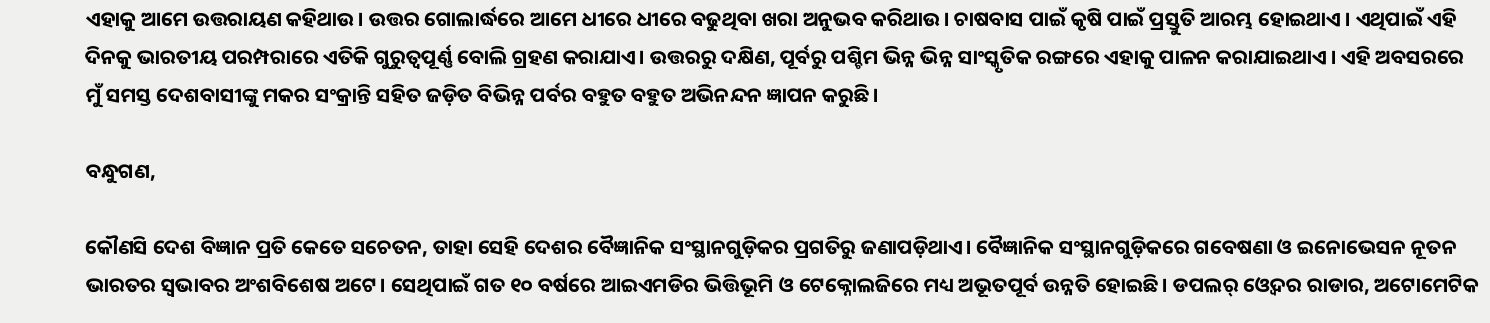ଏହାକୁ ଆମେ ଉତ୍ତରାୟଣ କହିଥାଉ। ଉତ୍ତର ଗୋଲାର୍ଦ୍ଧରେ ଆମେ ଧୀରେ ଧୀରେ ବଢୁଥିବା ଖରା ଅନୁଭବ କରିଥାଉ। ଚାଷବାସ ପାଇଁ କୃଷି ପାଇଁ ପ୍ରସ୍ତୁତି ଆରମ୍ଭ ହୋଇଥାଏ । ଏଥିପାଇଁ ଏହି ଦିନକୁ ଭାରତୀୟ ପରମ୍ପରାରେ ଏତିକି ଗୁରୁତ୍ୱପୂର୍ଣ୍ଣ ବୋଲି ଗ୍ରହଣ କରାଯାଏ। ଉତ୍ତରରୁ ଦକ୍ଷିଣ, ପୂର୍ବରୁ ପଶ୍ଚିମ ଭିନ୍ନ ଭିନ୍ନ ସାଂସ୍କୃତିକ ରଙ୍ଗରେ ଏହାକୁ ପାଳନ କରାଯାଇଥାଏ । ଏହି ଅବସରରେ ମୁଁ ସମସ୍ତ ଦେଶବାସୀଙ୍କୁ ମକର ସଂକ୍ରାନ୍ତି ସହିତ ଜଡ଼ିତ ବିଭିନ୍ନ ପର୍ବର ବହୁତ ବହୁତ ଅଭିନନ୍ଦନ ଜ୍ଞାପନ କରୁଛି।

ବନ୍ଧୁଗଣ,

କୌଣସି ଦେଶ ବିଜ୍ଞାନ ପ୍ରତି କେତେ ସଚେତନ, ତାହା ସେହି ଦେଶର ବୈଜ୍ଞାନିକ ସଂସ୍ଥାନଗୁଡ଼ିକର ପ୍ରଗତିରୁ ଜଣାପଡ଼ିଥାଏ। ବୈଜ୍ଞାନିକ ସଂସ୍ଥାନଗୁଡ଼ିକରେ ଗବେଷଣା ଓ ଇନୋଭେସନ ନୂତନ ଭାରତର ସ୍ୱଭାବର ଅଂଶବିଶେଷ ଅଟେ। ସେଥିପାଇଁ ଗତ ୧୦ ବର୍ଷରେ ଆଇଏମଡିର ଭିତ୍ତିଭୂମି ଓ ଟେକ୍ନୋଲଜିରେ ମଧ୍ୟ ଅଭୂତପୂର୍ବ ଉନ୍ନତି ହୋଇଛି। ଡପଲର୍ ଓ୍ୱେଦର ରାଡାର, ଅଟୋମେଟିକ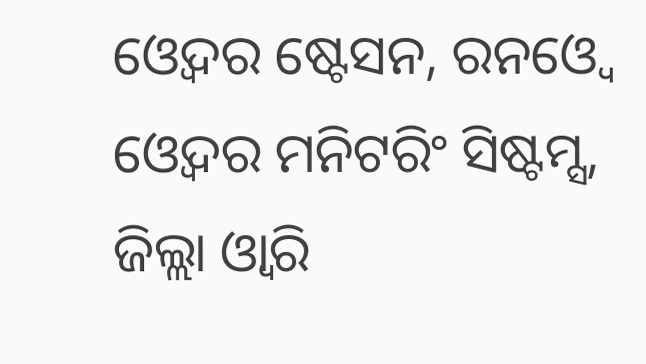ଓ୍ୱେଦର ଷ୍ଟେସନ, ରନଓ୍ୱେ ଓ୍ୱେଦର ମନିଟରିଂ ସିଷ୍ଟମ୍ସ, ଜିଲ୍ଲା ଓ୍ୱାରି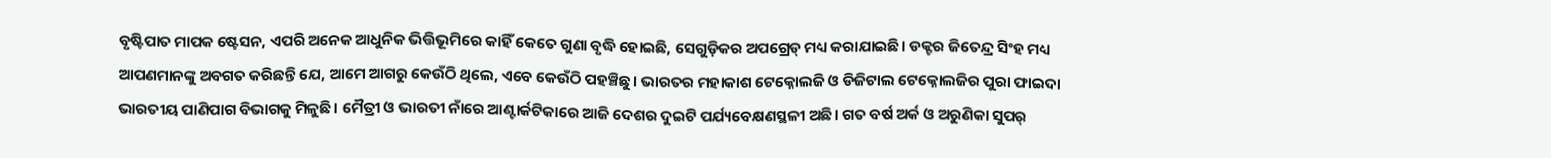ବୃଷ୍ଟିପାତ ମାପକ ଷ୍ଟେସନ, ଏପରି ଅନେକ ଆଧୁନିକ ଭିତ୍ତିଭୂମିରେ କାହିଁ କେତେ ଗୁଣା ବୃଦ୍ଧି ହୋଇଛି, ସେଗୁଡ଼ିକର ଅପଗ୍ରେଡ୍ ମଧ୍ୟ କରାଯାଇଛି। ଡକ୍ଟର ଜିତେନ୍ଦ୍ର ସିଂହ ମଧ୍ୟ ଆପଣମାନଙ୍କୁ ଅବଗତ କରିଛନ୍ତି ଯେ, ଆମେ ଆଗରୁ କେଉଁଠି ଥିଲେ, ଏବେ କେଉଁଠି ପହଞ୍ଚିଛୁ। ଭାରତର ମହାକାଶ ଟେକ୍ନୋଲଜି ଓ ଡିଜିଟାଲ ଟେକ୍ନୋଲଜିର ପୁରା ଫାଇଦା ଭାରତୀୟ ପାଣିପାଗ ବିଭାଗକୁ ମିଳୁଛି। ମୈତ୍ରୀ ଓ ଭାରତୀ ନାଁରେ ଆଣ୍ଟାର୍କଟିକାରେ ଆଜି ଦେଶର ଦୁଇଟି ପର୍ଯ୍ୟବେକ୍ଷଣସ୍ଥଳୀ ଅଛି। ଗତ ବର୍ଷ ଅର୍କ ଓ ଅରୁଣିକା ସୁପର୍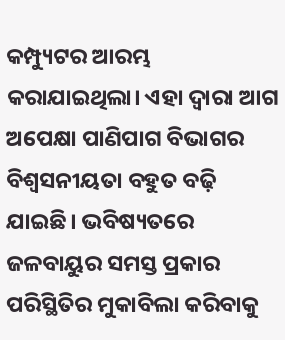କମ୍ପ୍ୟୁଟର ଆରମ୍ଭ କରାଯାଇଥିଲା। ଏହା ଦ୍ୱାରା ଆଗ ଅପେକ୍ଷା ପାଣିପାଗ ବିଭାଗର ବିଶ୍ୱସନୀୟତା ବହୁତ ବଢ଼ି ଯାଇଛି। ଭବିଷ୍ୟତରେ ଜଳବାୟୁର ସମସ୍ତ ପ୍ରକାର ପରିସ୍ଥିତିର ମୁକାବିଲା କରିବାକୁ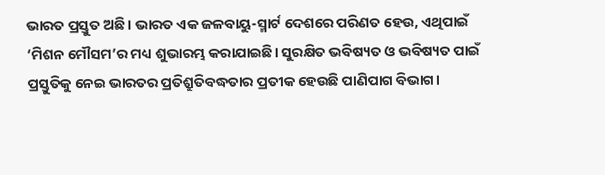ଭାରତ ପ୍ରସ୍ତୁତ ଅଛି। ଭାରତ ଏକ ଜଳବାୟୁ-ସ୍ମାର୍ଟ ଦେଶରେ ପରିଣତ ହେଉ, ଏଥିପାଇଁ ‘ମିଶନ ମୌସମ’ର ମଧ୍ୟ ଶୁଭାରମ୍ଭ କରାଯାଇଛି। ସୁରକ୍ଷିତ ଭବିଷ୍ୟତ ଓ ଭବିଷ୍ୟତ ପାଇଁ ପ୍ରସ୍ତୁତିକୁ ନେଇ ଭାରତର ପ୍ରତିଶ୍ରୁତିବଦ୍ଧତାର ପ୍ରତୀକ ହେଉଛି ପାଣିପାଗ ବିଭାଗ।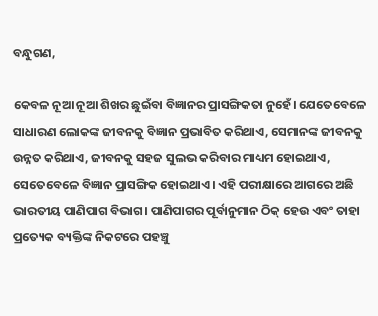ବନ୍ଧୁଗଣ,

କେବଳ ନୂଆ ନୂଆ ଶିଖର ଛୁଇଁବା ବିଜ୍ଞାନର ପ୍ରାସଙ୍ଗିକତା ନୁହେଁ। ଯେତେବେଳେ ସାଧାରଣ ଲୋକଙ୍କ ଜୀବନକୁ ବିଜ୍ଞାନ ପ୍ରଭାବିତ କରିଥାଏ, ସେମାନଙ୍କ ଜୀବନକୁ ଉନ୍ନତ କରିଥାଏ, ଜୀବନକୁ ସହଜ ସୁଲଭ କରିବାର ମାଧ୍ୟମ ହୋଇଥାଏ, ସେତେବେଳେ ବିଜ୍ଞାନ ପ୍ରାସଙ୍ଗିକ ହୋଇଥାଏ। ଏହି ପରୀକ୍ଷାରେ ଆଗରେ ଅଛି ଭାରତୀୟ ପାଣିପାଗ ବିଭାଗ। ପାଣିପାଗର ପୂର୍ବାନୁମାନ ଠିକ୍ ହେଉ ଏବଂ ତାହା ପ୍ରତ୍ୟେକ ବ୍ୟକ୍ତିଙ୍କ ନିକଟରେ ପହଞ୍ଚୁ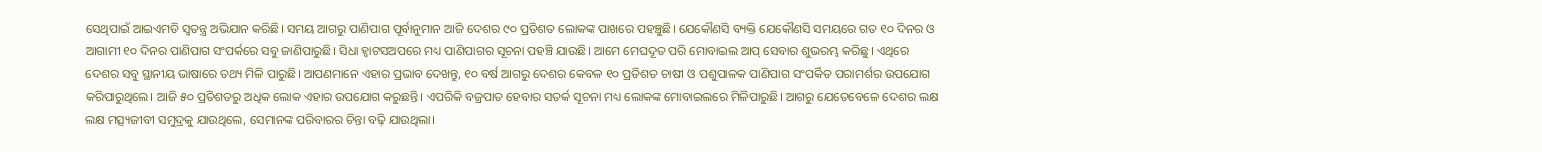ସେଥିପାଇଁ ଆଇଏମଡି ସ୍ୱତନ୍ତ୍ର ଅଭିଯାନ କରିଛି। ସମୟ ଆଗରୁ ପାଣିପାଗ ପୂର୍ବାନୁମାନ ଆଜି ଦେଶର ୯୦ ପ୍ରତିଶତ ଲୋକଙ୍କ ପାଖରେ ପହଞ୍ଚୁଛି। ଯେକୌଣସି ବ୍ୟକ୍ତି ଯେକୌଣସି ସମୟରେ ଗତ ୧୦ ଦିନର ଓ ଆଗାମୀ ୧୦ ଦିନର ପାଣିପାଗ ସଂପର୍କରେ ସବୁ ଜାଣିପାରୁଛି। ସିଧା ହ୍ୱାଟସଅପରେ ମଧ୍ୟ ପାଣିପାଗର ସୂଚନା ପହଞ୍ଚି ଯାଉଛି। ଆମେ ମେଘଦୂତ ପରି ମୋବାଇଲ ଆପ୍ ସେବାର ଶୁଭରମ୍ଭ କରିଛୁ। ଏଥିରେ ଦେଶର ସବୁ ସ୍ଥାନୀୟ ଭାଷାରେ ତଥ୍ୟ ମିଳି ପାରୁଛି। ଆପଣମାନେ ଏହାର ପ୍ରଭାବ ଦେଖନ୍ତୁ, ୧୦ ବର୍ଷ ଆଗରୁ ଦେଶର କେବଳ ୧୦ ପ୍ରତିଶତ ଚାଷୀ ଓ ପଶୁପାଳକ ପାଣିପାଗ ସଂପର୍କିତ ପରାମର୍ଶର ଉପଯୋଗ କରିପାରୁଥିଲେ। ଆଜି ୫୦ ପ୍ରତିଶତରୁ ଅଧିକ ଲୋକ ଏହାର ଉପଯୋଗ କରୁଛନ୍ତି। ଏପରିକି ବଜ୍ରପାତ ହେବାର ସତର୍କ ସୂଚନା ମଧ୍ୟ ଲୋକଙ୍କ ମୋବାଇଲରେ ମିଳିପାରୁଛି। ଆଗରୁ ଯେତେବେଳେ ଦେଶର ଲକ୍ଷ ଲକ୍ଷ ମତ୍ସ୍ୟଜୀବୀ ସମୁଦ୍ରକୁ ଯାଉଥିଲେ, ସେମାନଙ୍କ ପରିବାରର ଚିନ୍ତା ବଢ଼ି ଯାଉଥିଲା।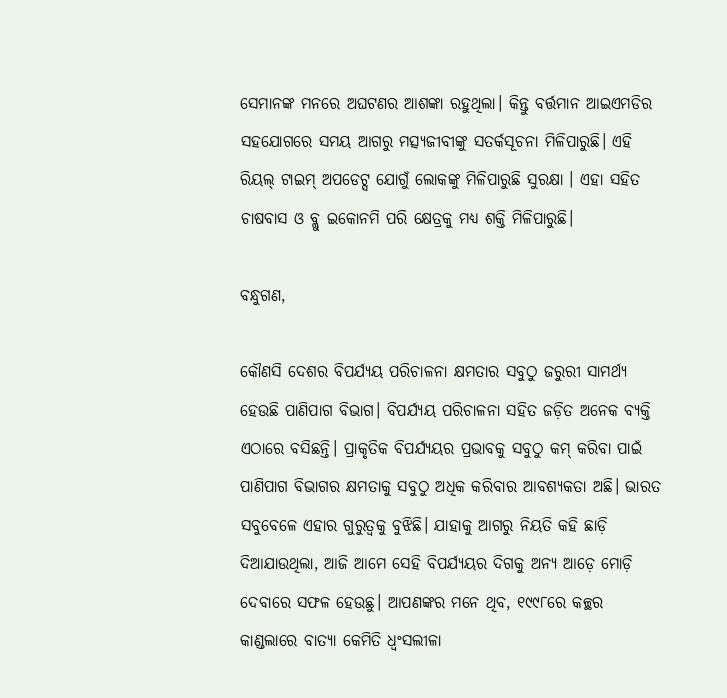ସେମାନଙ୍କ ମନରେ ଅଘଟଣର ଆଶଙ୍କା ରହୁଥିଲା। କିନ୍ତୁ ବର୍ତ୍ତମାନ ଆଇଏମଡିର ସହଯୋଗରେ ସମୟ ଆଗରୁ ମତ୍ସ୍ୟଜୀବୀଙ୍କୁ ସତର୍କସୂଚନା ମିଳିପାରୁଛି। ଏହି ରିୟଲ୍ ଟାଇମ୍ ଅପଡେଟ୍ସ ଯୋଗୁଁ ଲୋକଙ୍କୁ ମିଳିପାରୁଛି ସୁରକ୍ଷା । ଏହା ସହିତ ଚାଷବାସ ଓ ବ୍ଲୁ ଇକୋନମି ପରି କ୍ଷେତ୍ରକୁ ମଧ୍ୟ ଶକ୍ତି ମିଳିପାରୁଛି।

ବନ୍ଧୁଗଣ,

କୌଣସି ଦେଶର ବିପର୍ଯ୍ୟୟ ପରିଚାଳନା କ୍ଷମତାର ସବୁଠୁ ଜରୁରୀ ସାମର୍ଥ୍ୟ ହେଉଛି ପାଣିପାଗ ବିଭାଗ। ବିପର୍ଯ୍ୟୟ ପରିଚାଳନା ସହିତ ଜଡ଼ିତ ଅନେକ ବ୍ୟକ୍ତି ଏଠାରେ ବସିଛନ୍ତି। ପ୍ରାକୃତିକ ବିପର୍ଯ୍ୟୟର ପ୍ରଭାବକୁ ସବୁଠୁ କମ୍ କରିବା ପାଇଁ ପାଣିପାଗ ବିଭାଗର କ୍ଷମତାକୁ ସବୁଠୁ ଅଧିକ କରିବାର ଆବଶ୍ୟକତା ଅଛି। ଭାରତ ସବୁବେଳେ ଏହାର ଗୁରୁତ୍ୱକୁ ବୁଝିଛି। ଯାହାକୁ ଆଗରୁ ନିୟତି କହି ଛାଡ଼ି ଦିଆଯାଉଥିଲା, ଆଜି ଆମେ ସେହି ବିପର୍ଯ୍ୟୟର ଦିଗକୁ ଅନ୍ୟ ଆଡ଼େ ମୋଡ଼ି ଦେବାରେ ସଫଳ ହେଉଛୁ। ଆପଣଙ୍କର ମନେ ଥିବ, ୧୯୯୮ରେ କଚ୍ଛର କାଣ୍ଡଲାରେ ବାତ୍ୟା କେମିତି ଧ୍ୱଂସଲୀଳା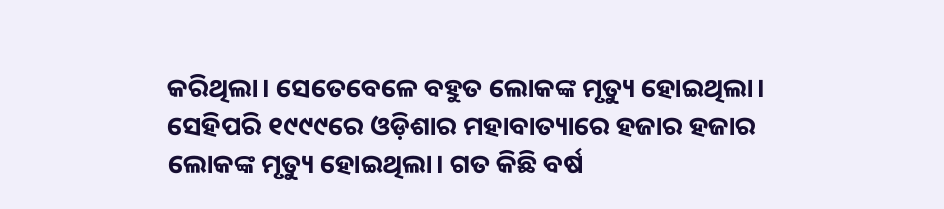କରିଥିଲା। ସେତେବେଳେ ବହୁତ ଲୋକଙ୍କ ମୃତ୍ୟୁ ହୋଇଥିଲା। ସେହିପରି ୧୯୯୯ରେ ଓଡ଼ିଶାର ମହାବାତ୍ୟାରେ ହଜାର ହଜାର ଲୋକଙ୍କ ମୃତ୍ୟୁ ହୋଇଥିଲା। ଗତ କିଛି ବର୍ଷ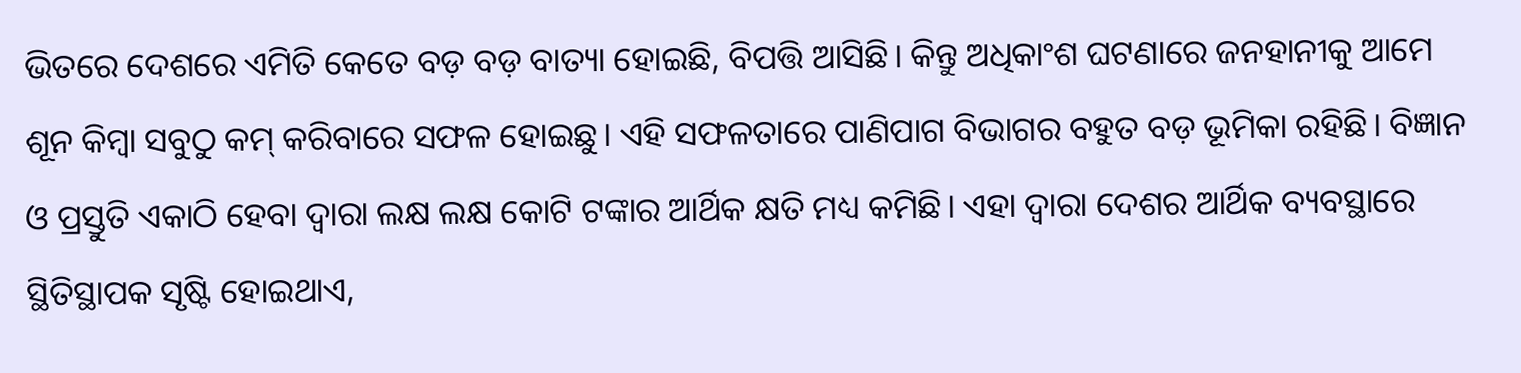ଭିତରେ ଦେଶରେ ଏମିତି କେତେ ବଡ଼ ବଡ଼ ବାତ୍ୟା ହୋଇଛି, ବିପତ୍ତି ଆସିଛି। କିନ୍ତୁ ଅଧିକାଂଶ ଘଟଣାରେ ଜନହାନୀକୁ ଆମେ ଶୂନ କିମ୍ୱା ସବୁଠୁ କମ୍ କରିବାରେ ସଫଳ ହୋଇଛୁ। ଏହି ସଫଳତାରେ ପାଣିପାଗ ବିଭାଗର ବହୁତ ବଡ଼ ଭୂମିକା ରହିଛି। ବିଜ୍ଞାନ ଓ ପ୍ରସ୍ତୁତି ଏକାଠି ହେବା ଦ୍ୱାରା ଲକ୍ଷ ଲକ୍ଷ କୋଟି ଟଙ୍କାର ଆର୍ଥିକ କ୍ଷତି ମଧ୍ୟ କମିଛି। ଏହା ଦ୍ୱାରା ଦେଶର ଆର୍ଥିକ ବ୍ୟବସ୍ଥାରେ ସ୍ଥିତିସ୍ଥାପକ ସୃଷ୍ଟି ହୋଇଥାଏ,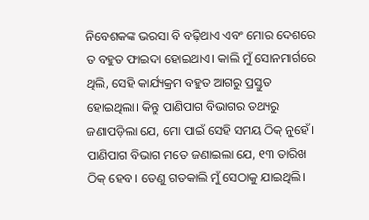ନିବେଶକଙ୍କ ଭରସା ବି ବଢ଼ିଥାଏ ଏବଂ ମୋର ଦେଶରେ ତ ବହୁତ ଫାଇଦା ହୋଇଥାଏ। କାଲି ମୁଁ ସୋନମାର୍ଗରେ ଥିଲି, ସେହି କାର୍ଯ୍ୟକ୍ରମ ବହୁତ ଆଗରୁ ପ୍ରସ୍ତୁତ ହୋଇଥିଲା। କିନ୍ତୁ ପାଣିପାଗ ବିଭାଗର ତଥ୍ୟରୁ ଜଣାପଡ଼ିଲା ଯେ, ମୋ ପାଇଁ ସେହି ସମୟ ଠିକ୍ ନୁହେଁ। ପାଣିପାଗ ବିଭାଗ ମତେ ଜଣାଇଲା ଯେ, ୧୩ ତାରିଖ ଠିକ୍ ହେବ। ତେଣୁ ଗତକାଲି ମୁଁ ସେଠାକୁ ଯାଇଥିଲି।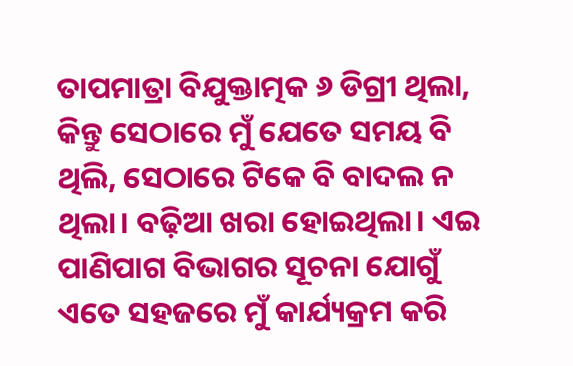ତାପମାତ୍ରା ବିଯୁକ୍ତାତ୍ମକ ୬ ଡିଗ୍ରୀ ଥିଲା, କିନ୍ତୁ ସେଠାରେ ମୁଁ ଯେତେ ସମୟ ବି ଥିଲି, ସେଠାରେ ଟିକେ ବି ବାଦଲ ନ ଥିଲା। ବଢ଼ିଆ ଖରା ହୋଇଥିଲା। ଏଇ ପାଣିପାଗ ବିଭାଗର ସୂଚନା ଯୋଗୁଁ ଏତେ ସହଜରେ ମୁଁ କାର୍ଯ୍ୟକ୍ରମ କରି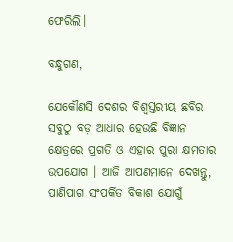ଫେରିଲି।

ବନ୍ଧୁଗଣ,

ଯେକୌଣସି ଦେଶର ବିଶ୍ୱସ୍ତରୀୟ ଛବିର ସବୁଠୁ ବଡ଼ ଆଧାର ହେଉଛି ବିଜ୍ଞାନ କ୍ଷେତ୍ରରେ ପ୍ରଗତି ଓ ଏହାର ପୁରା କ୍ଷମତାର ଉପଯୋଗ । ଆଜି ଆପଣମାନେ ଦେଖନ୍ତୁ, ପାଣିପାଗ ସଂପର୍କିତ ବିକାଶ ଯୋଗୁଁ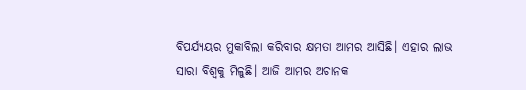ବିପର୍ଯ୍ୟୟର ମୁକାବିଲା କରିବାର କ୍ଷମତା ଆମର ଆସିଛି। ଏହାର ଲାଭ ସାରା ବିଶ୍ୱକୁ ମିଳୁଛି। ଆଜି ଆମର ଅଚାନକ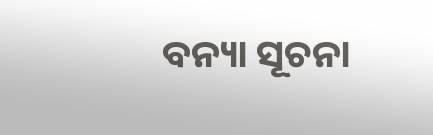ବନ୍ୟା ସୂଚନା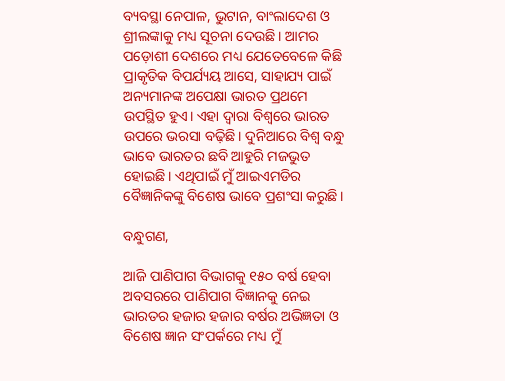ବ୍ୟବସ୍ଥା ନେପାଳ, ଭୁଟାନ, ବାଂଲାଦେଶ ଓ ଶ୍ରୀଲଙ୍କାକୁ ମଧ୍ୟ ସୂଚନା ଦେଉଛି। ଆମର ପଡ଼ୋଶୀ ଦେଶରେ ମଧ୍ୟ ଯେତେବେଳେ କିଛି ପ୍ରାକୃତିକ ବିପର୍ଯ୍ୟୟ ଆସେ, ସାହାଯ୍ୟ ପାଇଁ ଅନ୍ୟମାନଙ୍କ ଅପେକ୍ଷା ଭାରତ ପ୍ରଥମେ ଉପସ୍ଥିତ ହୁଏ। ଏହା ଦ୍ୱାରା ବିଶ୍ୱରେ ଭାରତ ଉପରେ ଭରସା ବଢ଼ିଛି। ଦୁନିଆରେ ବିଶ୍ୱ ବନ୍ଧୁ ଭାବେ ଭାରତର ଛବି ଆହୁରି ମଜଭୁତ ହୋଇଛି। ଏଥିପାଇଁ ମୁଁ ଆଇଏମଡିର ବୈଜ୍ଞାନିକଙ୍କୁ ବିଶେଷ ଭାବେ ପ୍ରଶଂସା କରୁଛି।

ବନ୍ଧୁଗଣ,

ଆଜି ପାଣିପାଗ ବିଭାଗକୁ ୧୫୦ ବର୍ଷ ହେବା ଅବସରରେ ପାଣିପାଗ ବିଜ୍ଞାନକୁ ନେଇ ଭାରତର ହଜାର ହଜାର ବର୍ଷର ଅଭିଜ୍ଞତା ଓ ବିଶେଷ ଜ୍ଞାନ ସଂପର୍କରେ ମଧ୍ୟ ମୁଁ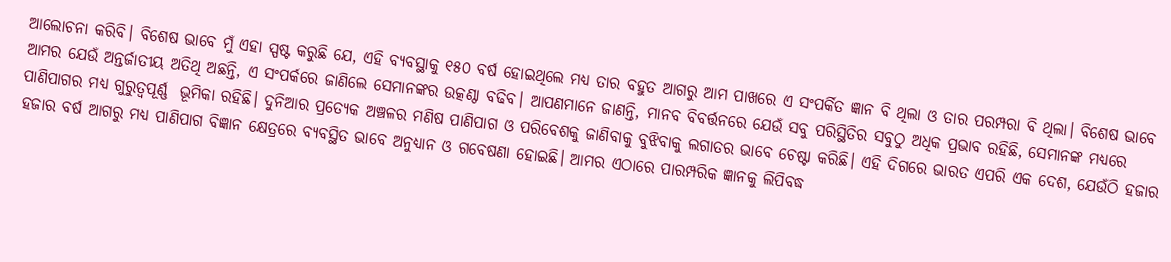ଆଲୋଚନା କରିବି। ବିଶେଷ ଭାବେ ମୁଁ ଏହା ସ୍ପଷ୍ଟ କରୁଛି ଯେ, ଏହି ବ୍ୟବସ୍ଥାକୁ ୧୫୦ ବର୍ଷ ହୋଇଥିଲେ ମଧ୍ୟ ତାର ବହୁତ ଆଗରୁ ଆମ ପାଖରେ ଏ ସଂପର୍କିତ ଜ୍ଞାନ ବି ଥିଲା ଓ ତାର ପରମ୍ପରା ବି ଥିଲା। ବିଶେଷ ଭାବେ ଆମର ଯେଉଁ ଅନ୍ତର୍ଜାତୀୟ ଅତିଥି ଅଛନ୍ତି, ଏ ସଂପର୍କରେ ଜାଣିଲେ ସେମାନଙ୍କର ଉତ୍କଣ୍ଠା ବଢିବ। ଆପଣମାନେ ଜାଣନ୍ତି, ମାନବ ବିବର୍ତ୍ତନରେ ଯେଉଁ ସବୁ ପରିସ୍ଥିତିର ସବୁଠୁ ଅଧିକ ପ୍ରଭାବ ରହିଛି, ସେମାନଙ୍କ ମଧ୍ୟରେ ପାଣିପାଗର ମଧ୍ୟ ଗୁରୁତ୍ୱପୂର୍ଣ୍ଣ  ଭୂମିକା ରହିଛି। ଦୁନିଆର ପ୍ରତ୍ୟେକ ଅଞ୍ଚଳର ମଣିଷ ପାଣିପାଗ ଓ ପରିବେଶକୁ ଜାଣିବାକୁ ବୁଝିବାକୁ ଲଗାତର ଭାବେ ଚେଷ୍ଟା କରିଛି। ଏହି ଦିଗରେ ଭାରତ ଏପରି ଏକ ଦେଶ, ଯେଉଁଠି ହଜାର ହଜାର ବର୍ଷ ଆଗରୁ ମଧ୍ୟ ପାଣିପାଗ ବିଜ୍ଞାନ କ୍ଷେତ୍ରରେ ବ୍ୟବସ୍ଥିତ ଭାବେ ଅନୁଧ୍ୟାନ ଓ ଗବେଷଣା ହୋଇଛି। ଆମର ଏଠାରେ ପାରମ୍ପରିକ ଜ୍ଞାନକୁ ଲିପିବଦ୍ଧ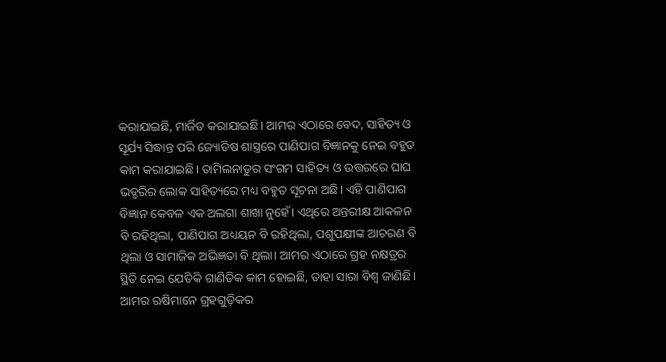କରାଯାଇଛି, ମାର୍ଜିତ କରାଯାଇଛି। ଆମର ଏଠାରେ ବେଦ, ସାହିତ୍ୟ ଓ ସୂର୍ଯ୍ୟ ସିଦ୍ଧାନ୍ତ ପରି ଜ୍ୟୋତିଷ ଶାସ୍ତ୍ରରେ ପାଣିପାଗ ବିଜ୍ଞାନକୁ ନେଇ ବହୁତ କାମ କରାଯାଇଛି। ତାମିଲନାଡୁର ସଂଗମ ସାହିତ୍ୟ ଓ ଉତ୍ତରରେ ଘାଘ ଭଡ୍ଡରିର ଲୋକ ସାହିତ୍ୟରେ ମଧ୍ୟ ବହୁତ ସୂଚନା ଅଛି। ଏହି ପାଣିପାଗ ବିଜ୍ଞାନ କେବଳ ଏକ ଅଲଗା ଶାଖା ନୁହେଁ। ଏଥିରେ ଅନ୍ତରୀକ୍ଷ ଆକଳନ ବି ରହିଥିଲା, ପାଣିପାଗ ଅଧ୍ୟୟନ ବି ରହିଥିଲା, ପଶୁପକ୍ଷୀଙ୍କ ଆଚରଣ ବି ଥିଲା ଓ ସାମାଜିକ ଅଭିଜ୍ଞତା ବି ଥିଲା। ଆମର ଏଠାରେ ଗ୍ରହ ନକ୍ଷତ୍ରର ସ୍ଥିତି ନେଇ ଯେତିକି ଗାଣିତିକ କାମ ହୋଇଛି, ତାହା ସାରା ବିଶ୍ୱ ଜାଣିଛି। ଆମର ଋଷିମାନେ ଗ୍ରହଗୁଡ଼ିକର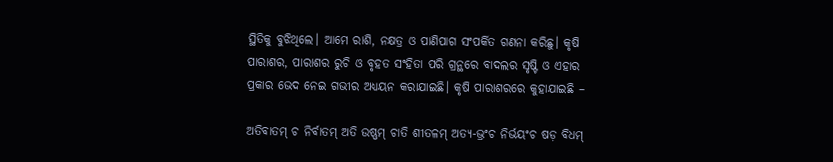ସ୍ଥିତିକୁ ବୁଝିଥିଲେ। ଆମେ ରାଶି, ନକ୍ଷତ୍ର ଓ ପାଣିପାଗ ସଂପର୍କିତ ଗଣନା କରିଛୁ। କୃଷି ପାରାଶର, ପାରାଶର ରୁଚି ଓ ବୃହତ ସଂହିତା ପରି ଗ୍ରନ୍ଥରେ ବାଦଲର ସୃଷ୍ଟି ଓ ଏହାର ପ୍ରକାର ଭେଦ ନେଇ ଗଭୀର ଅଧ୍ୟୟନ କରାଯାଇଛି। କୃଷି ପାରାଶରରେ କୁହାଯାଇଛି –

ଅତିବାତମ୍ ଚ ନିର୍ବାତମ୍ ଅତି ଉଷ୍ଣମ୍ ଚାତି ଶୀତଳମ୍ ଅତ୍ୟ-ଭ୍ରଂଚ ନିର୍ଭୟଂଚ ଷଡ଼ ବିଧମ୍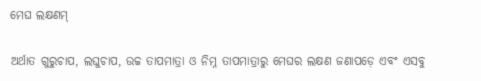ମେଘ ଲକ୍ଷଣମ୍

ଅର୍ଥାତ ଗୁରୁଚାପ, ଲଘୁଚାପ, ଉଚ୍ଚ ତାପମାତ୍ରା ଓ ନିମ୍ନ ତାପମାତ୍ରାରୁ ମେଘର ଲକ୍ଷଣ ଜଣାପଡ଼େ ଏବଂ ଏସବୁ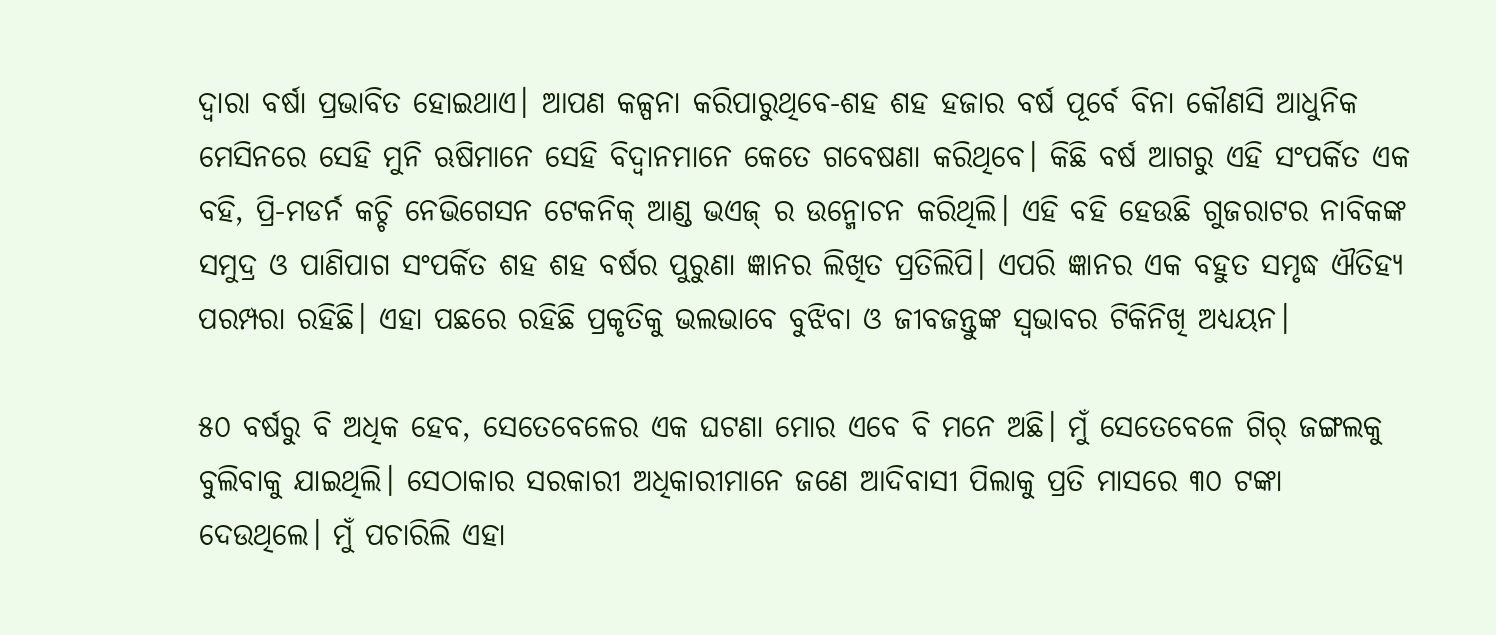ଦ୍ୱାରା ବର୍ଷା ପ୍ରଭାବିତ ହୋଇଥାଏ। ଆପଣ କଳ୍ପନା କରିପାରୁଥିବେ-ଶହ ଶହ ହଜାର ବର୍ଷ ପୂର୍ବେ ବିନା କୌଣସି ଆଧୁନିକ ମେସିନରେ ସେହି ମୁନି ଋଷିମାନେ ସେହି ବିଦ୍ୱାନମାନେ କେତେ ଗବେଷଣା କରିଥିବେ। କିଛି ବର୍ଷ ଆଗରୁ ଏହି ସଂପର୍କିତ ଏକ ବହି, ପ୍ରି-ମଡର୍ନ କଚ୍ଚି ନେଭିଗେସନ ଟେକନିକ୍ ଆଣ୍ଡ ଭଏଜ୍ ର ଉନ୍ମୋଚନ କରିଥିଲି। ଏହି ବହି ହେଉଛି ଗୁଜରାଟର ନାବିକଙ୍କ ସମୁଦ୍ର ଓ ପାଣିପାଗ ସଂପର୍କିତ ଶହ ଶହ ବର୍ଷର ପୁରୁଣା ଜ୍ଞାନର ଲିଖିତ ପ୍ରତିଲିପି। ଏପରି ଜ୍ଞାନର ଏକ ବହୁତ ସମୃଦ୍ଧ ଐତିହ୍ୟ ପରମ୍ପରା ରହିଛି। ଏହା ପଛରେ ରହିଛି ପ୍ରକୃତିକୁ ଭଲଭାବେ ବୁଝିବା ଓ ଜୀବଜନ୍ତୁଙ୍କ ସ୍ୱଭାବର ଟିକିନିଖି ଅଧ୍ୟୟନ।

୫୦ ବର୍ଷରୁ ବି ଅଧିକ ହେବ, ସେତେବେଳେର ଏକ ଘଟଣା ମୋର ଏବେ ବି ମନେ ଅଛି। ମୁଁ ସେତେବେଳେ ଗିର୍ ଜଙ୍ଗଲକୁ ବୁଲିବାକୁ ଯାଇଥିଲି। ସେଠାକାର ସରକାରୀ ଅଧିକାରୀମାନେ ଜଣେ ଆଦିବାସୀ ପିଲାକୁ ପ୍ରତି ମାସରେ ୩୦ ଟଙ୍କା ଦେଉଥିଲେ। ମୁଁ ପଚାରିଲି ଏହା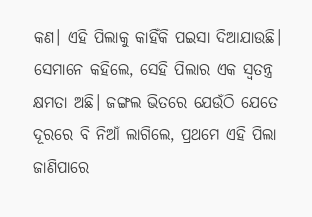କଣ। ଏହି ପିଲାକୁ କାହିଁକି ପଇସା ଦିଆଯାଉଛି। ସେମାନେ କହିଲେ, ସେହି ପିଲାର ଏକ ସ୍ୱତନ୍ତ୍ର କ୍ଷମତା ଅଛି। ଜଙ୍ଗଲ ଭିତରେ ଯେଉଁଠି ଯେତେ ଦୂରରେ ବି ନିଆଁ ଲାଗିଲେ, ପ୍ରଥମେ ଏହି ପିଲା ଜାଣିପାରେ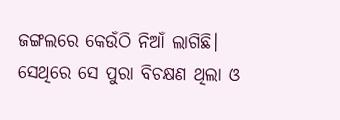ଜଙ୍ଗଲରେ କେଉଁଠି ନିଆଁ ଲାଗିଛି। ସେଥିରେ ସେ ପୁରା ବିଚକ୍ଷଣ ଥିଲା ଓ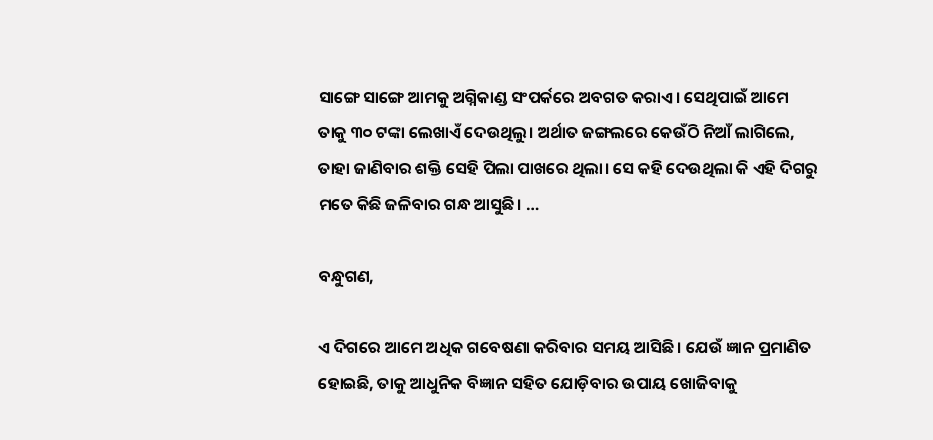ସାଙ୍ଗେ ସାଙ୍ଗେ ଆମକୁ ଅଗ୍ନିକାଣ୍ଡ ସଂପର୍କରେ ଅବଗତ କରାଏ। ସେଥିପାଇଁ ଆମେ ତାକୁ ୩୦ ଟଙ୍କା ଲେଖାଏଁ ଦେଉଥିଲୁ। ଅର୍ଥାତ ଜଙ୍ଗଲରେ କେଉଁଠି ନିଆଁ ଲାଗିଲେ, ତାହା ଜାଣିବାର ଶକ୍ତି ସେହି ପିଲା ପାଖରେ ଥିଲା। ସେ କହି ଦେଉଥିଲା କି ଏହି ଦିଗରୁ ମତେ କିଛି ଜଳିବାର ଗନ୍ଧ ଆସୁଛି। …

ବନ୍ଧୁଗଣ,

ଏ ଦିଗରେ ଆମେ ଅଧିକ ଗବେଷଣା କରିବାର ସମୟ ଆସିଛି। ଯେଉଁ ଜ୍ଞାନ ପ୍ରମାଣିତ ହୋଇଛି, ତାକୁ ଆଧୁନିକ ବିଜ୍ଞାନ ସହିତ ଯୋଡ଼ିବାର ଉପାୟ ଖୋଜିବାକୁ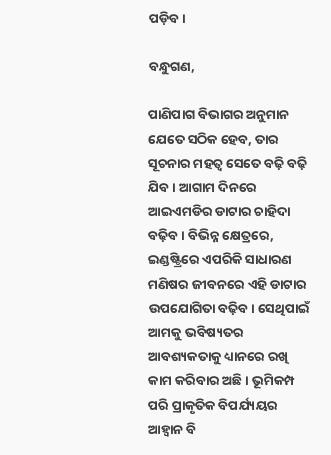ପଡ଼ିବ।

ବନ୍ଧୁଗଣ,

ପାଣିପାଗ ବିଭାଗର ଅନୁମାନ ଯେତେ ସଠିକ ହେବ, ତାର ସୂଚନାର ମହତ୍ୱ ସେତେ ବଢ଼ି ବଢ଼ି ଯିବ। ଆଗାମ ଦିନରେ ଆଇଏମଡିର ଡାଟାର ଚାହିଦା ବଢ଼ିବ। ବିଭିନ୍ନ କ୍ଷେତ୍ରରେ, ଇଣ୍ଡଷ୍ଟ୍ରିରେ ଏପରିକି ସାଧାରଣ ମଣିଷର ଜୀବନରେ ଏହି ଡାଟାର ଉପଯୋଗିତା ବଢ଼ିବ। ସେଥିପାଇଁ ଆମକୁ ଭବିଷ୍ୟତର ଆବଶ୍ୟକତାକୁ ଧ୍ୟାନରେ ରଖି କାମ କରିବାର ଅଛି। ଭୂମିକମ୍ପ ପରି ପ୍ରାକୃତିକ ବିପର୍ଯ୍ୟୟର ଆହ୍ୱାନ ବି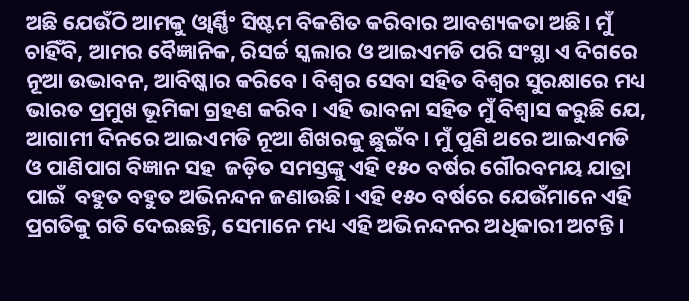ଅଛି ଯେଉଁଠି ଆମକୁ ଓ୍ୱାର୍ଣ୍ଣିଂ ସିଷ୍ଟମ ବିକଶିତ କରିବାର ଆବଶ୍ୟକତା ଅଛି। ମୁଁ ଚାହିଁବି, ଆମର ବୈଜ୍ଞାନିକ, ରିସର୍ଚ୍ଚ ସ୍କଲାର ଓ ଆଇଏମଡି ପରି ସଂସ୍ଥା ଏ ଦିଗରେ ନୂଆ ଉଦ୍ଭାବନ, ଆବିଷ୍କାର କରିବେ। ବିଶ୍ୱର ସେବା ସହିତ ବିଶ୍ୱର ସୁରକ୍ଷାରେ ମଧ୍ୟ ଭାରତ ପ୍ରମୁଖ ଭୂମିକା ଗ୍ରହଣ କରିବ। ଏହି ଭାବନା ସହିତ ମୁଁ ବିଶ୍ୱାସ କରୁଛି ଯେ, ଆଗାମୀ ଦିନରେ ଆଇଏମଡି ନୂଆ ଶିଖରକୁ ଛୁଇଁବ। ମୁଁ ପୁଣି ଥରେ ଆଇଏମଡି ଓ ପାଣିପାଗ ବିଜ୍ଞାନ ସହ  ଜଡ଼ିତ ସମସ୍ତଙ୍କୁ ଏହି ୧୫୦ ବର୍ଷର ଗୌରବମୟ ଯାତ୍ରା ପାଇଁ  ବହୁତ ବହୁତ ଅଭିନନ୍ଦନ ଜଣାଉଛି। ଏହି ୧୫୦ ବର୍ଷରେ ଯେଉଁମାନେ ଏହି ପ୍ରଗତିକୁ ଗତି ଦେଇଛନ୍ତି, ସେମାନେ ମଧ୍ୟ ଏହି ଅଭିନନ୍ଦନର ଅଧିକାରୀ ଅଟନ୍ତି।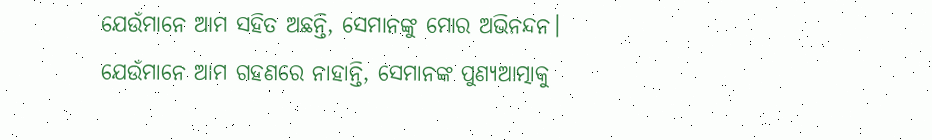ଯେଉଁମାନେ ଆମ ସହିତ ଅଛନ୍ତି, ସେମାନଙ୍କୁ ମୋର ଅଭିନନ୍ଦନ। ଯେଉଁମାନେ ଆମ ଗହଣରେ ନାହାନ୍ତି, ସେମାନଙ୍କ ପୁଣ୍ୟଆତ୍ମାକୁ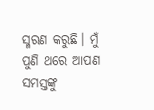ସ୍ମରଣ କରୁଛି। ମୁଁ ପୁଣି ଥରେ ଆପଣ ସମସ୍ତଙ୍କୁ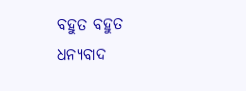ବହୁତ ବହୁତ ଧନ୍ୟବାଦ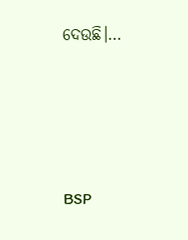ଦେଉଛି।…







BSP